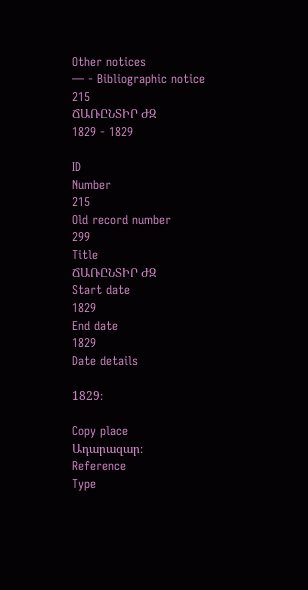Other notices
— - Bibliographic notice
215
ՃԱՌԸՆՏԻՐ ԺԶ
1829 - 1829

ID
Number
215
Old record number
299
Title
ՃԱՌԸՆՏԻՐ ԺԶ
Start date
1829
End date
1829
Date details

1829։

Copy place
Ադարազար։
Reference
Type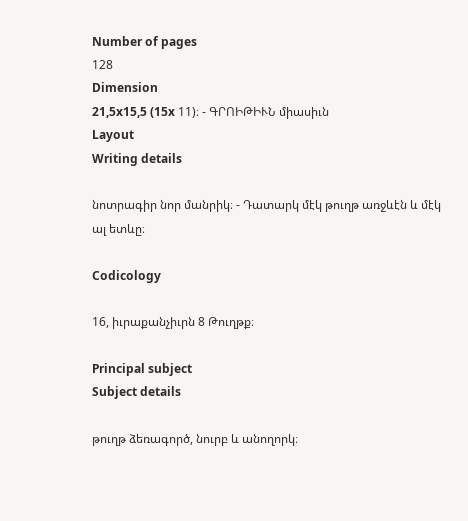Number of pages
128
Dimension
21,5x15,5 (15x 11)։ - ԳՐՈԻԹԻՒՆ միասիւն
Layout
Writing details

նոտրագիր նոր մանրիկ։ - Դատարկ մէկ թուղթ առջևէն և մէկ ալ ետևը։

Codicology

16, իւրաքանչիւրն 8 Թուղթք։

Principal subject
Subject details

թուղթ ձեռագործ, նուրբ և անողորկ։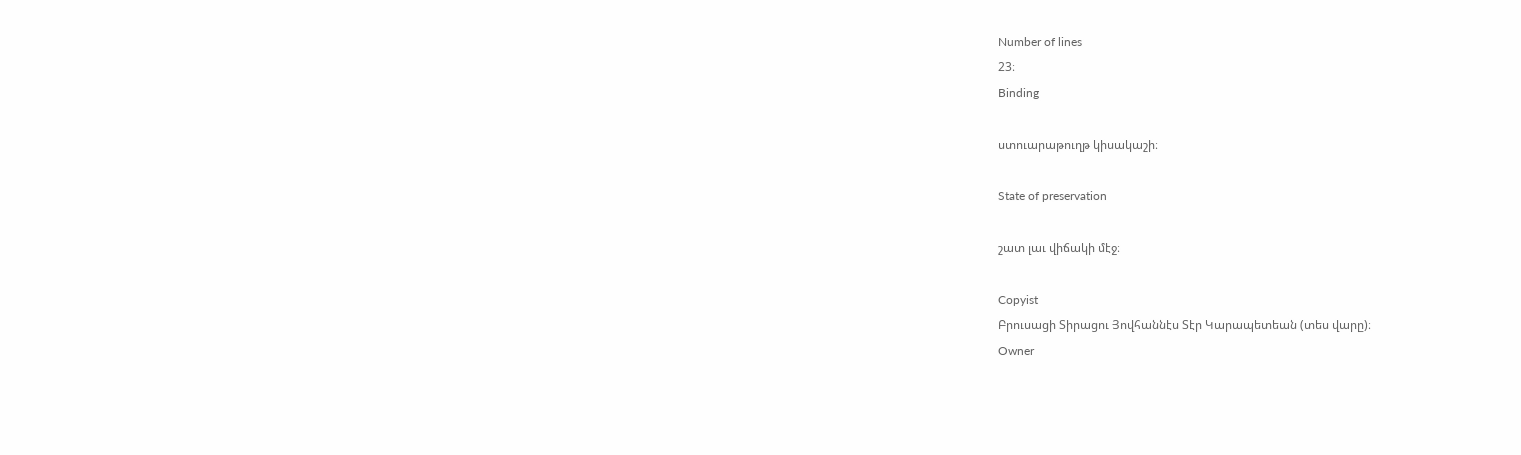Number of lines
23։
Binding

ստուարաթուղթ կիսակաշի։

State of preservation

շատ լաւ վիճակի մէջ։

Copyist
Բրուսացի Տիրացու Յովհաննէս Տէր Կարապետեան (տես վարը)։
Owner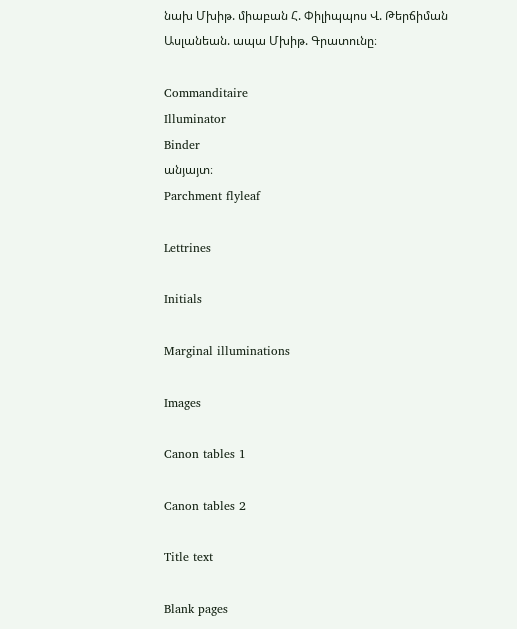նախ Մխիթ. միաբան Հ. Փիլիպպոս Վ. Թերճիման Ասլանեան. ապա Մխիթ. Գրատունը։

Commanditaire
Illuminator
Binder
անյայտ։
Parchment flyleaf

Lettrines

Initials

Marginal illuminations

Images

Canon tables 1

Canon tables 2

Title text

Blank pages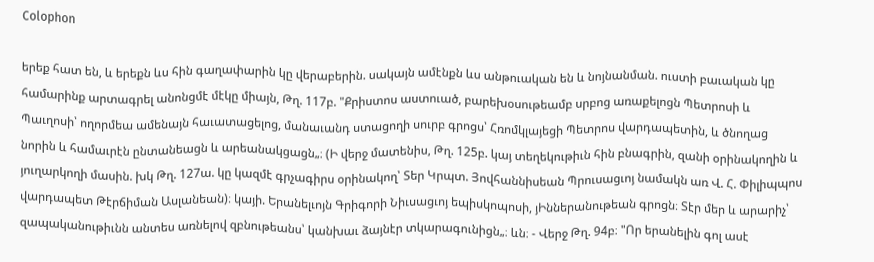Colophon

երեք հատ են, և երեքն ևս հին գաղափարին կը վերաբերին. սակայն ամէնքն ևս անթուական են և նոյնանման. ուստի բաւական կը համարինք արտագրել անոնցմէ մէկը միայն, Թղ. 117բ. "Քրիստոս աստուած, բարեխօսութեամբ սրբոց առաքելոցն Պետրոսի և Պաւղոսի՝ ողորմեա ամենայն հաւատացելոց, մանաւանդ ստացողի սուրբ գրոցս՝ Հռոմկլայեցի Պետրոս վարդապետին, և ծնողաց նորին և համաւրէն ընտանեացն և արեանակցացն„։ (Ի վերջ մատենիս, Թղ. 125բ. կայ տեղեկութիւն հին բնագրին, զանի օրինակողին և յուղարկողի մասին. խկ Թղ. 127ա. կը կազմէ գրչագիրս օրինակող՝ Տեր Կրպտ. Յովհաննիսեան Պրուսացւոյ նամակն առ Վ. Հ. Փիլիպպոս վարդապետ Թէրճիման Ասլանեան)։ կայի. Երանելւոյն Գրիգորի Նիւսացւոյ եպիսկոպոսի, յԻններանութեան գրոցն։ Տէր մեր և արարիչ՝ զապականութիւնն անտես առնելով զբնութեանս՝ կանխաւ ձայնէր տկարագունիցն„։ ևն։ - Վերջ Թղ. 94բ։ "Որ երանելին գոլ ասէ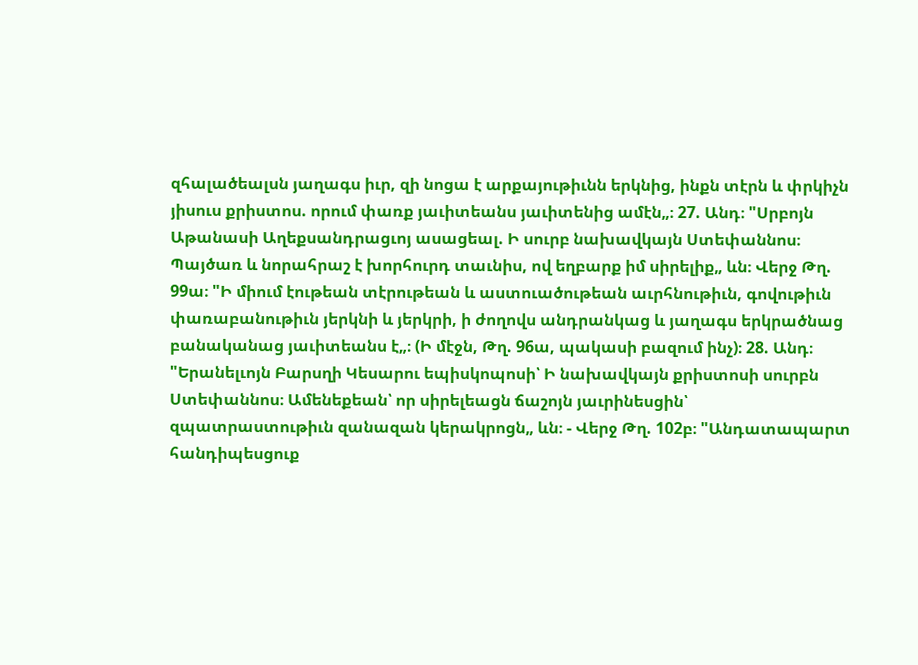զհալածեալսն յաղագս իւր, զի նոցա է արքայութիւնն երկնից, ինքն տէրն և փրկիչն յիսուս քրիստոս. որում փառք յաւիտեանս յաւիտենից ամէն„։ 27. Անդ։ "Սրբոյն Աթանասի Աղեքսանդրացւոյ ասացեալ. Ի սուրբ նախավկայն Ստեփաննոս։ Պայծառ և նորահրաշ է խորհուրդ տաւնիս, ով եղբարք իմ սիրելիք„ ևն։ Վերջ Թղ. 99ա։ "Ի միում էութեան տէրութեան և աստուածութեան աւրհնութիւն, գովութիւն փառաբանութիւն յերկնի և յերկրի, ի ժողովս անդրանկաց և յաղագս երկրածնաց բանականաց յաւիտեանս է„։ (Ի մէջն, Թղ. 96ա, պակասի բազում ինչ)։ 28. Անդ։ "Երանելւոյն Բարսղի Կեսարու եպիսկոպոսի՝ Ի նախավկայն քրիստոսի սուրբն Ստեփաննոս։ Ամենեքեան՝ որ սիրելեացն ճաշոյն յաւրինեսցին՝ զպատրաստութիւն զանազան կերակրոցն„ ևն։ - Վերջ Թղ. 102բ։ "Անդատապարտ հանդիպեսցուք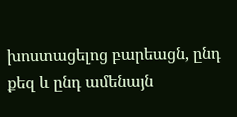խոստացելոց բարեացն, ընդ քեզ և ընդ ամենայն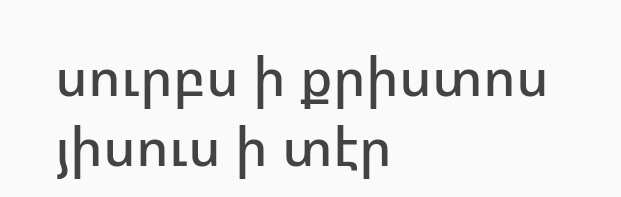սուրբս ի քրիստոս յիսուս ի տէր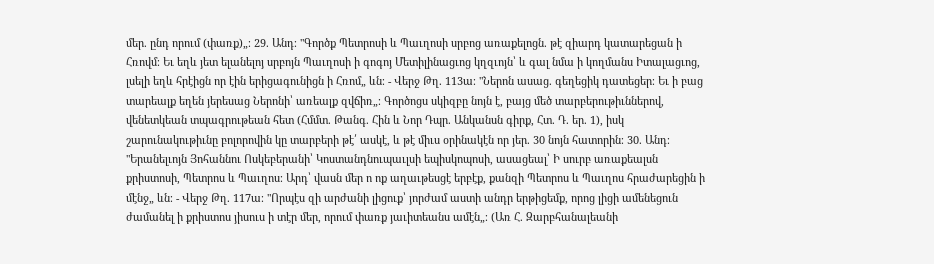մեր. ընդ որում (փառք)„։ 29. Անդ։ "Գործք Պետրոսի և Պաւղոսի սրբոց առաքելոցն. թէ զիարդ կատարեցան ի Հռովմ։ Եւ եղև յետ ելանելոյ սրբոյն Պաւղոսի ի գոգոյ Մետիլինացւոց կղզւոյն՝ և գալ նմա ի կողմանս Իտալացւոց, լսելի եղև հրէիցն որ էին երիցագունիցն ի Հռոմ„ ևն։ - Վերջ Թղ. 113ա։ "Ներոն ասաց. գեղեցիկ դատեցեր։ Եւ ի բաց տարեալք եղեն յերեսաց Ներոնի՝ առեալք զվճիռ„։ Գործոցս սկիզբը նոյն է, բայց մեծ տարբերութիւններով, վենետկեան տպագրութեան հետ (Հմմտ. Թանգ. Հին և Նոր Դպր. Անկանսն գիրք, Հտ. Դ. եր. 1), իսկ շարունակութիւնը բոլորովին կը տարբերի թէ՛ ասկէ, և թէ միւս օրինակէն որ յեր. 30 նոյն հատորին։ 30. Անդ։ "Երանելւոյն Յոհաննու Ոսկեբերանի՝ Կոստանդնուպաւլսի եպիսկոպոսի, ասացեալ՝ Ի սուրբ առաքեալսն քրիստոսի, Պետրոս և Պաւղոս։ Արդ՝ վասն մեր ո ոք աղաւթեսցէ երբէք, քանզի Պետրոս և Պաւղոս հրաժարեցին ի մէնջ„ ևն։ - Վերջ Թղ. 117ա։ "Որպէս զի արժանի լիցուք՝ յորժամ աստի անդր երթիցեմք, որոց լիցի ամենեցուն ժամանել ի քրիստոս յիսուս ի տէր մեր, որում փառք յաւիտեանս ամէն„։ (Առ Հ. Զարբհանալեանի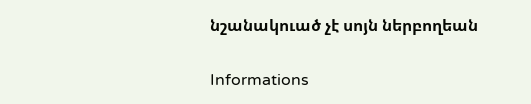նշանակուած չէ սոյն ներբողեան

Informations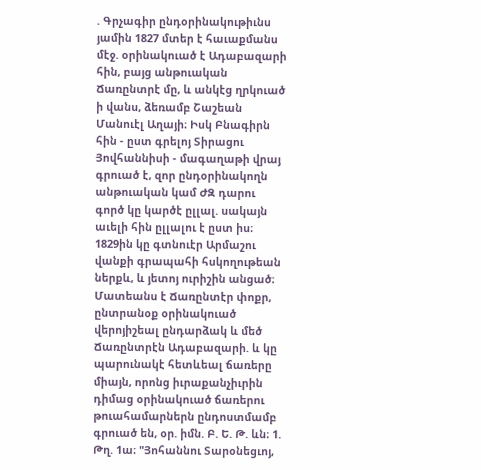. Գրչագիր ընդօրինակութիւնս յամին 1827 մտեր է հաւաքմանս մէջ. օրինակուած է Ադաբազարի հին, բայց անթուական Ճառընտրէ մը, և անկէց ղրկուած ի վանս, ձեռամբ Շաշեան Մանուէլ Աղայի։ Իսկ Բնագիրն հին - ըստ գրելոյ Տիրացու Յովհաննիսի - մագաղաթի վրայ գրուած է, զոր ընդօրինակողն անթուական կամ ԺԶ դարու գործ կը կարծէ ըլլալ. սակայն աւելի հին ըլլալու է ըստ իս։ 1829ին կը գտնուէր Արմաշու վանքի գրապահի հսկողութեան ներքև, և յետոյ ուրիշին անցած։ Մատեանս է Ճառընտէր փոքր, ընտրանօք օրինակուած վերոյիշեալ ընդարձակ և մեծ Ճառընտրէն Ադաբազարի. և կը պարունակէ հետևեալ ճառերը միայն, որոնց իւրաքանչիւրին դիմաց օրինակուած ճառերու թուահամարներն ընդոստմամբ գրուած են, օր. իմն. Բ. Ե. Թ. ևն։ 1. Թղ. 1ա։ "Յոհաննու Տարօնեցւոյ,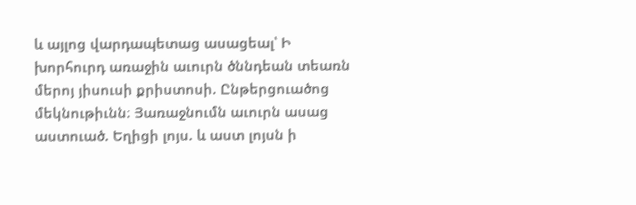և այլոց վարդապետաց ասացեալ՝ Ի խորհուրդ առաջին աւուրն ծննդեան տեառն մերոյ յիսուսի քրիստոսի. Ընթերցուածոց մեկնութիւնն։ Յառաջնումն աւուրն ասաց աստուած. Եղիցի լոյս. և աստ լոյսն ի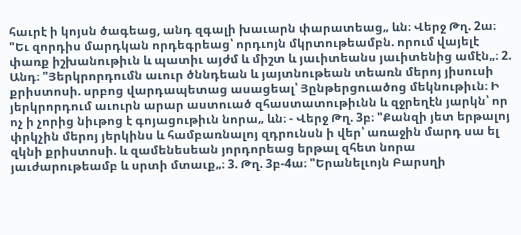հաւրէ ի կոյսն ծագեաց, անդ զգալի խաւարն փարատեաց„ ևն։ Վերջ Թղ. 2ա։ "Եւ զորդիս մարդկան որդեգրեաց՝ որդւոյն մկրտութեամբն. որում վայելէ փառք իշխանութիւն և պատիւ այժմ և միշտ և յաւիտեանս յաւիտենից ամէն„։ 2. Անդ։ "Յերկրորդումն աւուր ծննդեան և յայտնութեան տեառն մերոյ յիսուսի քրիստոսի. սրբոց վարդապետաց ասացեալ՝ Յընթերցուածոց մեկնութիւն։ Ի յերկրորդում աւուրն արար աստուած զհաստատութիւնն և զջրեղէն յարկն՝ որ ոչ ի չորից նիւթոց է գոյացութիւն նորա„ ևն։ - Վերջ Թղ. 3բ։ "Քանզի յետ երթալոյ փրկչին մերոյ յերկինս և համբառնալոյ զդրունսն ի վեր՝ առաջին մարդ սա ել զկնի քրիստոսի. և զամենեսեան յորդորեաց երթալ զհետ նորա յաւժարութեամբ և սրտի մտաւք„։ 3. Թղ. 3բ-4ա։ "Երանելւոյն Բարսղի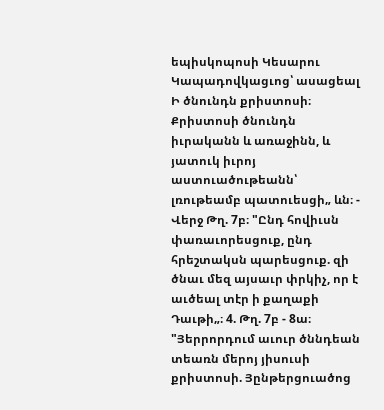եպիսկոպոսի Կեսարու Կապադովկացւոց՝ ասացեալ Ի ծնունդն քրիստոսի։ Քրիստոսի ծնունդն իւրականն և առաջինն, և յատուկ իւրոյ աստուածութեանն՝ լռութեամբ պատուեսցի„ ևն։ - Վերջ Թղ. 7բ։ "Ընդ հովիւսն փառաւորեսցուք, ընդ հրեշտակսն պարեսցուք. զի ծնաւ մեզ այսաւր փրկիչ, որ է աւծեալ տէր ի քաղաքի Դաւթի„։ 4. Թղ. 7բ - 8ա։ "Յերրորդում աւուր ծննդեան տեառն մերոյ յիսուսի քրիստոսի. Յընթերցուածոց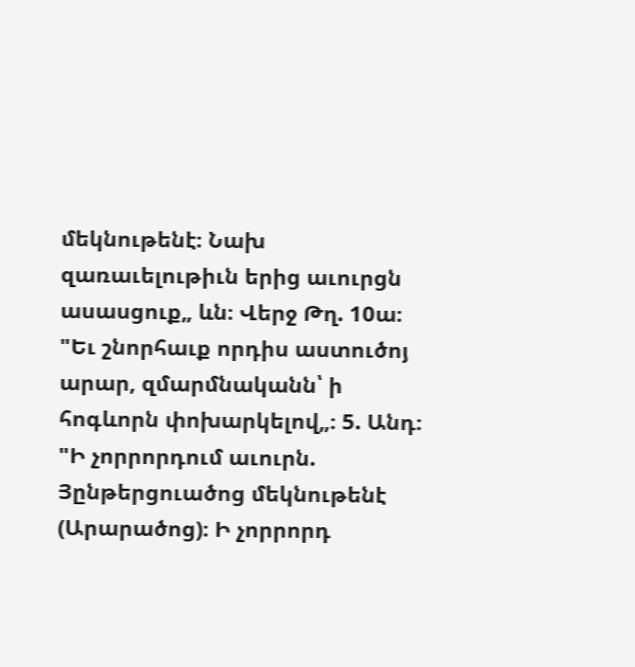մեկնութենէ։ Նախ զառաւելութիւն երից աւուրցն ասասցուք„ ևն։ Վերջ Թղ. 10ա։ "Եւ շնորհաւք որդիս աստուծոյ արար, զմարմնականն՝ ի հոգևորն փոխարկելով„։ 5. Անդ։ "Ի չորրորդում աւուրն. Յընթերցուածոց մեկնութենէ (Արարածոց)։ Ի չորրորդ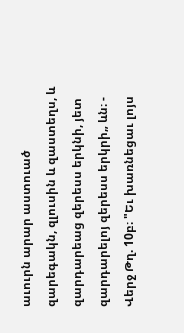աւուրն արար աստուած զարեգակն, զլուսին և զաստեղս, և զարդարեաց զերեսս երկնի, յետ զարդարելոյ զերեսս երկրի„ ևն։ - Վերջ Թղ. 10բ։ "Եւ խառնեցաւ լոյս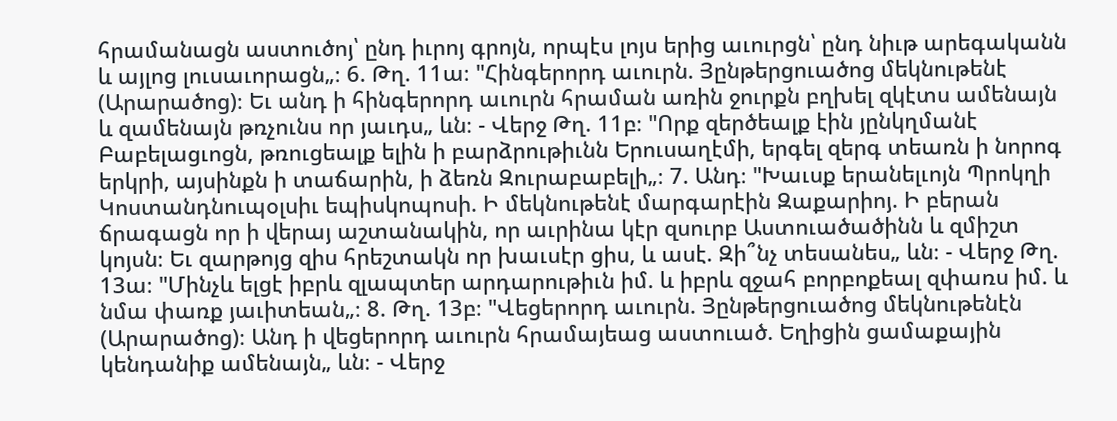հրամանացն աստուծոյ՝ ընդ իւրոյ գրոյն, որպէս լոյս երից աւուրցն՝ ընդ նիւթ արեգականն և այլոց լուսաւորացն„։ 6. Թղ. 11ա։ "Հինգերորդ աւուրն. Յընթերցուածոց մեկնութենէ (Արարածոց)։ Եւ անդ ի հինգերորդ աւուրն հրաման առին ջուրքն բղխել զկէտս ամենայն և զամենայն թռչունս որ յաւդս„ ևն։ - Վերջ Թղ. 11բ։ "Որք զերծեալք էին յընկղմանէ Բաբելացւոցն, թռուցեալք ելին ի բարձրութիւնն Երուսաղէմի, երգել զերգ տեառն ի նորոգ երկրի, այսինքն ի տաճարին, ի ձեռն Զուրաբաբելի„։ 7. Անդ։ "Խաւսք երանելւոյն Պրոկղի Կոստանդնուպօլսիւ եպիսկոպոսի. Ի մեկնութենէ մարգարէին Զաքարիոյ. Ի բերան ճրագացն որ ի վերայ աշտանակին, որ աւրինա կէր զսուրբ Աստուածածինն և զմիշտ կոյսն։ Եւ զարթոյց զիս հրեշտակն որ խաւսէր ցիս, և ասէ. Զի՞նչ տեսանես„ ևն։ - Վերջ Թղ. 13ա։ "Մինչև ելցէ իբրև զլապտեր արդարութիւն իմ. և իբրև զջահ բորբոքեալ զփառս իմ. և նմա փառք յաւիտեան„։ 8. Թղ. 13բ։ "Վեցերորդ աւուրն. Յընթերցուածոց մեկնութենէն (Արարածոց)։ Անդ ի վեցերորդ աւուրն հրամայեաց աստուած. Եղիցին ցամաքային կենդանիք ամենայն„ ևն։ - Վերջ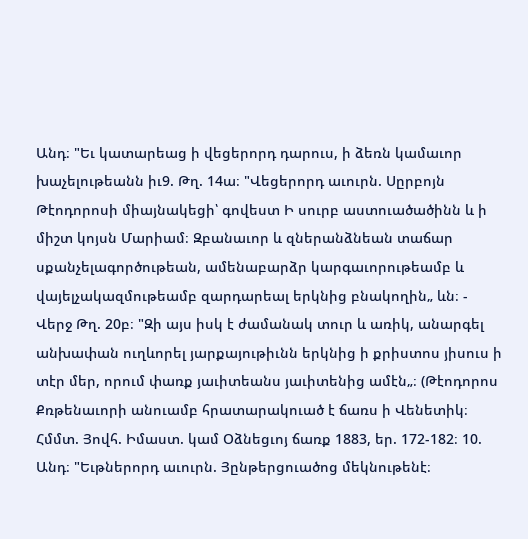Անդ։ "Եւ կատարեաց ի վեցերորդ դարուս, ի ձեռն կամաւոր խաչելութեանն իւ9. Թղ. 14ա։ "Վեցերորդ աւուրն. Սըրբոյն Թէոդորոսի միայնակեցի՝ գովեստ Ի սուրբ աստուածածինն և ի միշտ կոյսն Մարիամ։ Զբանաւոր և զներանձնեան տաճար սքանչելագործութեան, ամենաբարձր կարգաւորութեամբ և վայելչակազմութեամբ զարդարեալ երկնից բնակողին„ ևն։ - Վերջ Թղ. 20բ։ "Զի այս իսկ է ժամանակ տուր և առիկ, անարգել անխափան ուղևորել յարքայութիւնն երկնից ի քրիստոս յիսուս ի տէր մեր, որում փառք յաւիտեանս յաւիտենից ամէն„։ (Թէոդորոս Քռթենաւորի անուամբ հրատարակուած է ճառս ի Վենետիկ։ Հմմտ. Յովհ. Իմաստ. կամ Օձնեցւոյ ճառք 1883, եր. 172-182։ 10. Անդ։ "Եւթներորդ աւուրն. Յընթերցուածոց մեկնութենէ։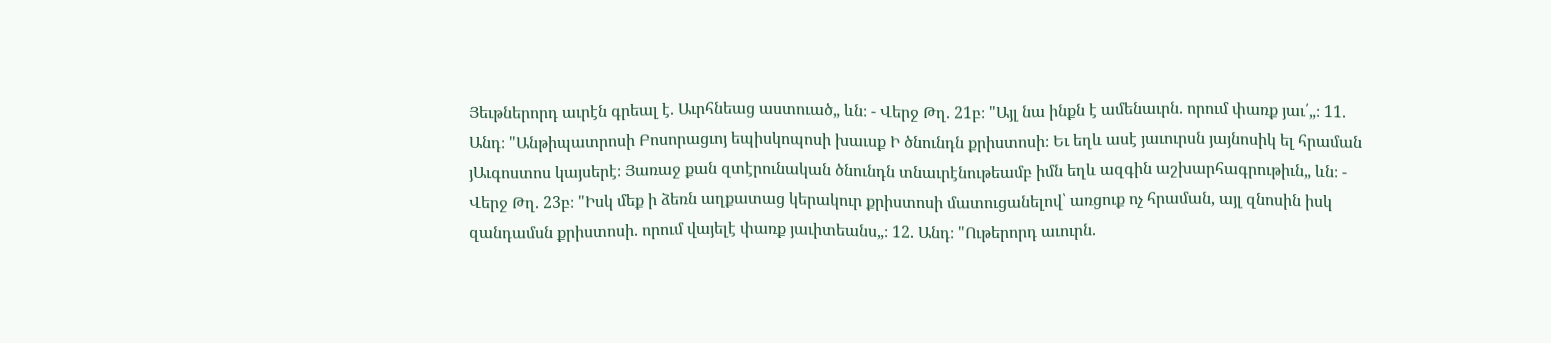Յեւթներորդ աւրէն գրեալ է. Աւրհնեաց աստուած„ ևն։ - Վերջ Թղ. 21բ։ "Այլ նա ինքն է ամենաւրն. որում փառք յաւ՛„։ 11. Անդ։ "Անթիպատրոսի Բոսորացւոյ եպիսկոպոսի խաւսք Ի ծնունդն քրիստոսի։ Եւ եղև ասէ յաւուրսն յայնոսիկ ել հրաման յԱւգոստոս կայսերէ։ Յառաջ քան զտէրունական ծնունդն տնաւրէնութեամբ իմն եղև ազգին աշխարհագրութիւն„ ևն։ - Վերջ Թղ. 23բ։ "Իսկ մեք ի ձեռն աղքատաց կերակուր քրիստոսի մատուցանելով՝ առցուք ոչ հրաման, այլ զնոսին իսկ զանդամսն քրիստոսի. որում վայելէ փառք յաւիտեանս„։ 12. Անդ։ "Ութերորդ աւուրն.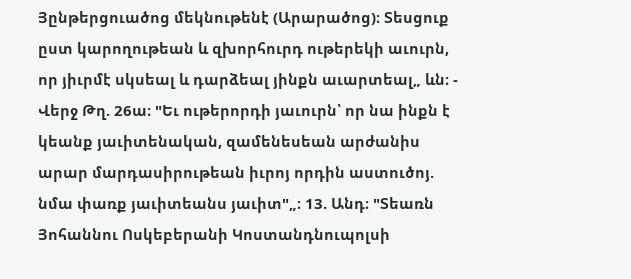Յընթերցուածոց մեկնութենէ (Արարածոց)։ Տեսցուք ըստ կարողութեան և զխորհուրդ ութերեկի աւուրն, որ յիւրմէ սկսեալ և դարձեալ յինքն աւարտեալ„ ևն։ - Վերջ Թղ. 26ա։ "Եւ ութերորդի յաւուրն՝ որ նա ինքն է կեանք յաւիտենական, զամենեսեան արժանիս արար մարդասիրութեան իւրոյ որդին աստուծոյ. նմա փառք յաւիտեանս յաւիտ"„։ 13. Անդ։ "Տեառն Յոհաննու Ոսկեբերանի Կոստանդնուպոլսի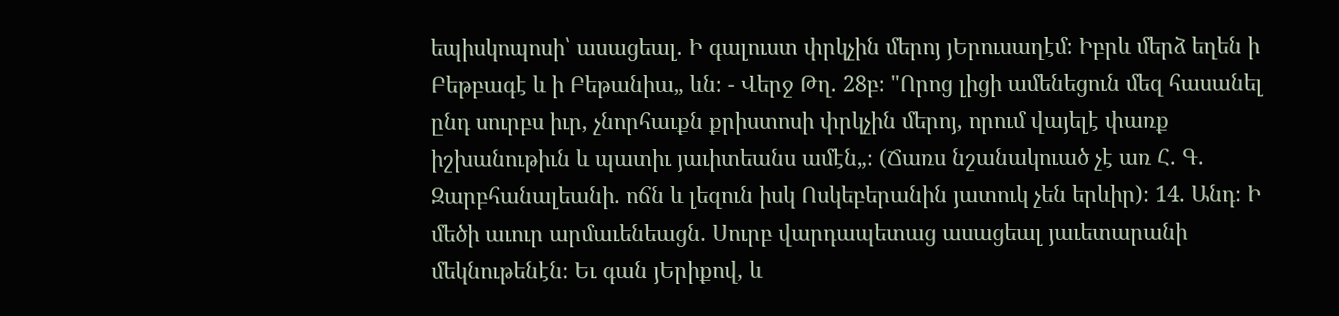եպիսկոպոսի՝ ասացեալ. Ի գալուստ փրկչին մերոյ յԵրուսաղէմ։ Իբրև մերձ եղեն ի Բեթբագէ և ի Բեթանիա„ ևն։ - Վերջ Թղ. 28բ։ "Որոց լիցի ամենեցուն մեզ հասանել ընդ սուրբս իւր, չնորհաւքն քրիստոսի փրկչին մերոյ, որում վայելէ փառք իշխանութիւն և պատիւ յաւիտեանս ամէն„։ (Ճառս նշանակուած չէ առ Հ. Գ. Զարբհանալեանի. ոճն և լեզուն իսկ Ոսկեբերանին յատուկ չեն երևիր)։ 14. Անդ։ Ի մեծի աւուր արմաւենեացն. Սուրբ վարդապետաց ասացեալ յաւետարանի մեկնութենէն։ Եւ գան յԵրիքով, և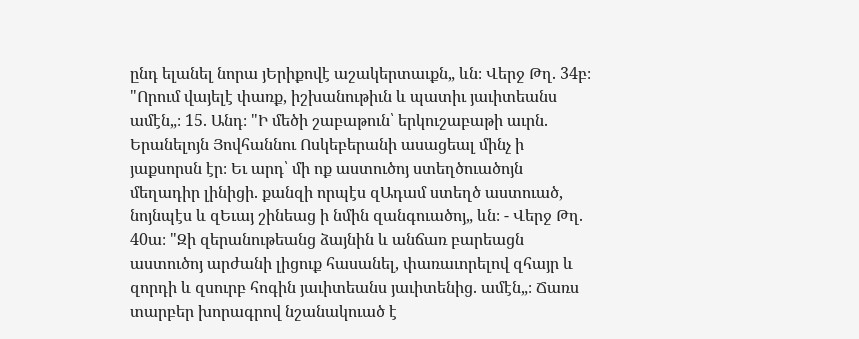ընդ ելանել նորա յԵրիքովէ աշակերտաւքն„ ևն։ Վերջ Թղ. 34բ։ "Որում վայելէ փառք, իշխանութիւն և պատիւ յաւիտեանս ամէն„։ 15. Անդ։ "Ի մեծի շաբաթուն՝ երկուշաբաթի աւրն. Երանելոյն Յովհաննու Ոսկեբերանի ասացեալ մինչ ի յաքսորսն էր։ Եւ արդ՝ մի ոք աստուծոյ ստեղծուածոյն մեղադիր լինիցի. քանզի որպէս զԱդամ ստեղծ աստուած, նոյնպէս և զԵւայ շինեաց ի նմին զանգուածոյ„ ևն։ - Վերջ Թղ. 40ա։ "Զի զերանութեանց ձայնին և անճառ բարեացն աստուծոյ արժանի լիցուք հասանել, փառաւորելով զհայր և զորդի և զսուրբ հոգին յաւիտեանս յաւիտենից. ամէն„։ Ճառս տարբեր խորագրով նշանակուած է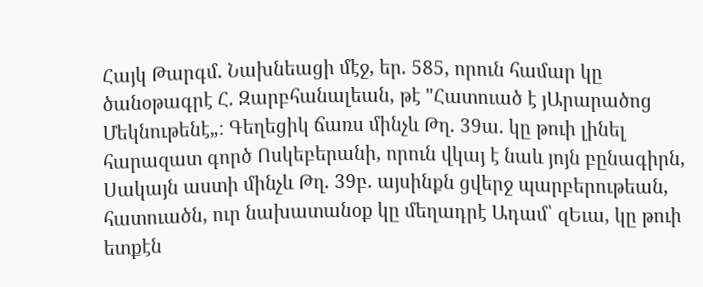Հայկ Թարգմ. Նախնեացի մէջ, եր. 585, որուն համար կը ծանօթագրէ Հ. Զարբհանալեան, թէ "Հատուած է յԱրարածոց Մեկնութենէ„։ Գեղեցիկ ճառս մինչև Թղ. 39ա. կը թուի լինել հարազատ գործ Ոսկեբերանի, որուն վկայ է նաև յոյն բընագիրն, Սակայն աստի մինչև Թղ. 39բ. այսինքն ցվերջ պարբերութեան, հատուածն, ուր նախատանօք կը մեղադրէ Ադամ՝ զԵւա, կը թուի ետքէն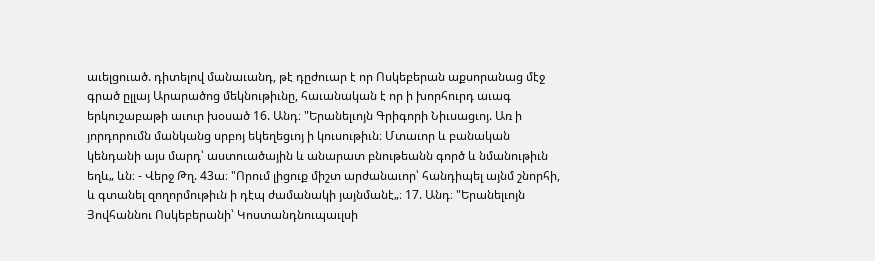աւելցուած. դիտելով մանաւանդ, թէ դըժուար է որ Ոսկեբերան աքսորանաց մէջ գրած ըլլայ Արարածոց մեկնութիւնը, հաւանական է որ ի խորհուրդ աւագ երկուշաբաթի աւուր խօսած 16. Անդ։ "Երանելւոյն Գրիգորի Նիւսացւոյ. Առ ի յորդորումն մանկանց սրբոյ եկեղեցւոյ ի կուսութիւն։ Մտաւոր և բանական կենդանի այս մարդ՝ աստուածային և անարատ բնութեանն գործ և նմանութիւն եղև„ ևն։ - Վերջ Թղ. 43ա։ "Որում լիցուք միշտ արժանաւոր՝ հանդիպել այնմ շնորհի, և գտանել զողորմութիւն ի դէպ ժամանակի յայնմանէ„։ 17. Անդ։ "Երանելւոյն Յովհաննու Ոսկեբերանի՝ Կոստանդնուպաւլսի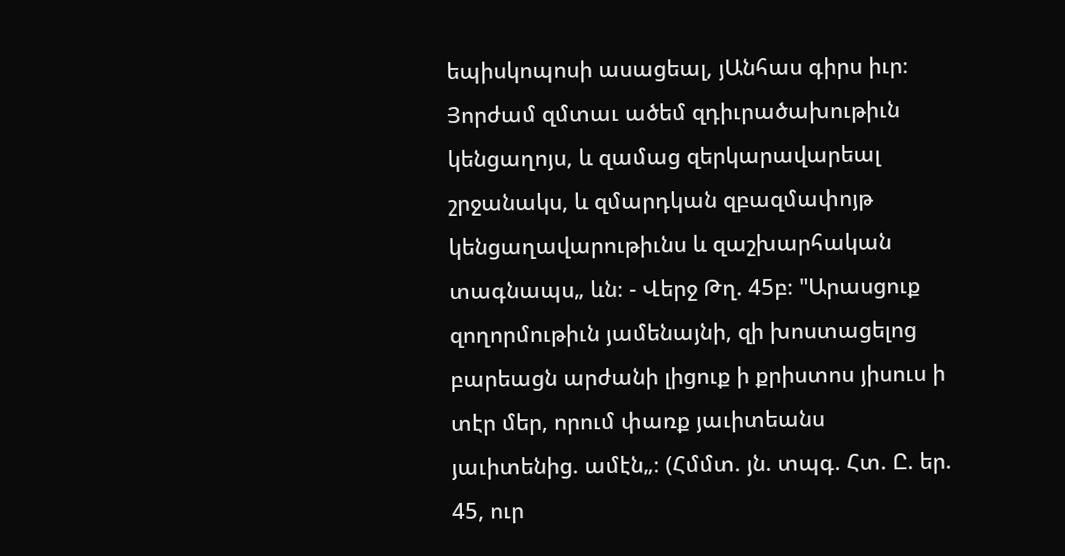եպիսկոպոսի ասացեալ, յԱնհաս գիրս իւր։ Յորժամ զմտաւ ածեմ զդիւրածախութիւն կենցաղոյս, և զամաց զերկարավարեալ շրջանակս, և զմարդկան զբազմափոյթ կենցաղավարութիւնս և զաշխարհական տագնապս„ ևն։ - Վերջ Թղ. 45բ։ "Արասցուք զողորմութիւն յամենայնի, զի խոստացելոց բարեացն արժանի լիցուք ի քրիստոս յիսուս ի տէր մեր, որում փառք յաւիտեանս յաւիտենից. ամէն„։ (Հմմտ. յն. տպգ. Հտ. Ը. եր. 45, ուր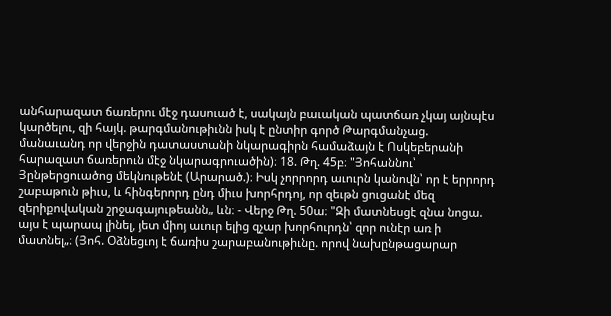անհարազատ ճառերու մէջ դասուած է, սակայն բաւական պատճառ չկայ այնպէս կարծելու, զի հայկ. թարգմանութիւնն իսկ է ընտիր գործ Թարգմանչաց. մանաւանդ որ վերջին դատաստանի նկարագիրն համաձայն է Ոսկեբերանի հարազատ ճառերուն մէջ նկարագրուածին)։ 18. Թղ. 45բ։ "Յոհաննու՝ Յընթերցուածոց մեկնութենէ (Արարած.)։ Իսկ չորրորդ աւուրն կանովն՝ որ է երրորդ շաբաթուն թիւս, և հինգերորդ ընդ միւս խորհրդոյ, որ զեւթն ցուցանէ մեզ զերիքովական շրջագայութեանն„ ևն։ - Վերջ Թղ. 50ա։ "Զի մատնեսցէ զնա նոցա. այս է պարապ լինել, յետ միոյ աւուր ելից զչար խորհուրդն՝ զոր ունէր առ ի մատնել„։ (Յոհ. Օձնեցւոյ է ճառիս շարաբանութիւնը. որով նախընթացարար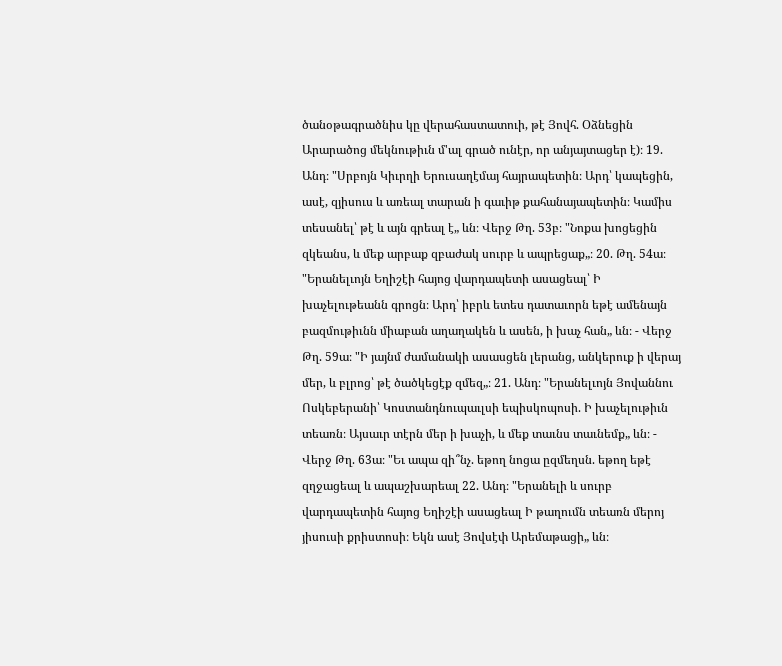ծանօթագրածնիս կը վերահաստատուի, թէ Յովհ. Օձնեցին Արարածոց մեկնութիւն մ'ալ գրած ունէր, որ անյայտացեր է)։ 19. Անդ։ "Սրբոյն Կիւրղի Երուսաղէմայ հայրապետին։ Արդ՝ կապեցին, ասէ, զյիսուս և առեալ տարան ի գաւիթ քահանայապետին։ Կամիս տեսանել՝ թէ և այն գրեալ է„ ևն։ Վերջ Թղ. 53բ։ "Նոքա խոցեցին զկեանս, և մեք արբաք զբաժակ սուրբ և ապրեցաք„։ 20. Թղ. 54ա։ "Երանելւոյն Եղիշէի հայոց վարդապետի ասացեալ՝ Ի խաչելութեանն գրոցն։ Արդ՝ իբրև ետես դատաւորն եթէ ամենայն բազմութիւնն միաբան աղաղակեն և ասեն, ի խաչ հան„ ևն։ - Վերջ Թղ. 59ա։ "Ի յայնմ ժամանակի ասասցեն լերանց, անկերուք ի վերայ մեր, և բլրոց՝ թէ ծածկեցէք զմեզ„։ 21. Անդ։ "Երանելւոյն Յովաննու Ոսկեբերանի՝ Կոստանդնուպաւլսի եպիսկոպոսի. Ի խաչելութիւն տեառն։ Այսաւր տէրն մեր ի խաչի, և մեք տաւնս տաւնեմք„ ևն։ - Վերջ Թղ. 63ա։ "Եւ ապա զի՞նչ. եթող նոցա ըզմեղսն. եթող եթէ զղջացեալ և ապաշխարեալ 22. Անդ։ "Երանելի և սուրբ վարդապետին հայոց Եղիշէի ասացեալ Ի թաղումն տեառն մերոյ յիսուսի քրիստոսի։ Եկն ասէ Յովսէփ Արեմաթացի„ ևն։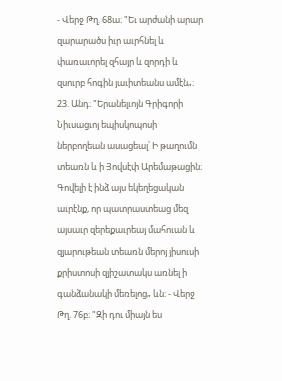- Վերջ Թղ. 68ա։ "Եւ արժանի արար զարարածս իւր աւրհնել և փառաւորել զհայր և զորդի և զսուրբ հոգին յաւիտեանս ամէն„։ 23. Անդ։ "Երանելւոյն Գրիգորի Նիւսացւոյ եպիսկոպոսի ներբողեան ասացեալ՝ Ի թաղումն տեառն և ի Յովսէփ Արեմաթացին։ Գովելի է ինձ այս եկեղեցական աւրէնք, որ պատրաստեաց մեզ այսաւր զերեքաւրեայ մահուան և զյարութեան տեառն մերոյ յիսուսի քրիստոսի զյիշատակս առնել ի գանձանակի մեռելոց„ ևն։ - Վերջ Թղ. 76բ։ "Զի դու միայն ես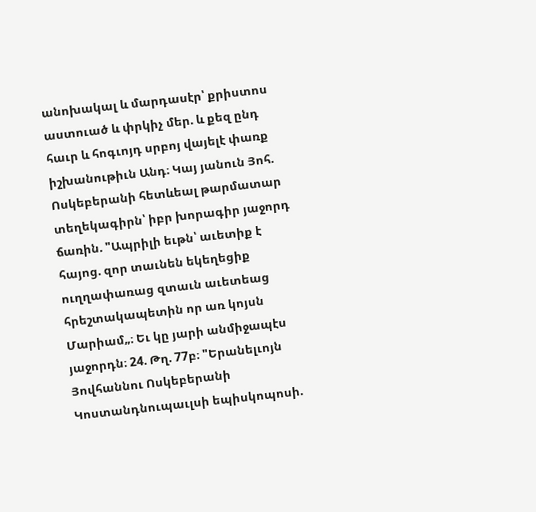անոխակալ և մարդասէր՝ քրիստոս աստուած և փրկիչ մեր. և քեզ ընդ հաւր և հոգւոյդ սրբոյ վայելէ փառք իշխանութիւն Անդ։ Կայ յանուն Յոհ. Ոսկեբերանի հետևեալ թարմատար տեղեկագիրն՝ իբր խորագիր յաջորդ ճառին. "Ապրիլի եւթն՝ աւետիք է հայոց. զոր տաւնեն եկեղեցիք ուղղափառաց զտաւն աւետեաց հրեշտակապետին որ առ կոյսն Մարիամ„։ Եւ կը յարի անմիջապէս յաջորդն։ 24. Թղ. 77բ։ "Երանելւոյն Յովհաննու Ոսկեբերանի Կոստանդնուպաւլսի եպիսկոպոսի.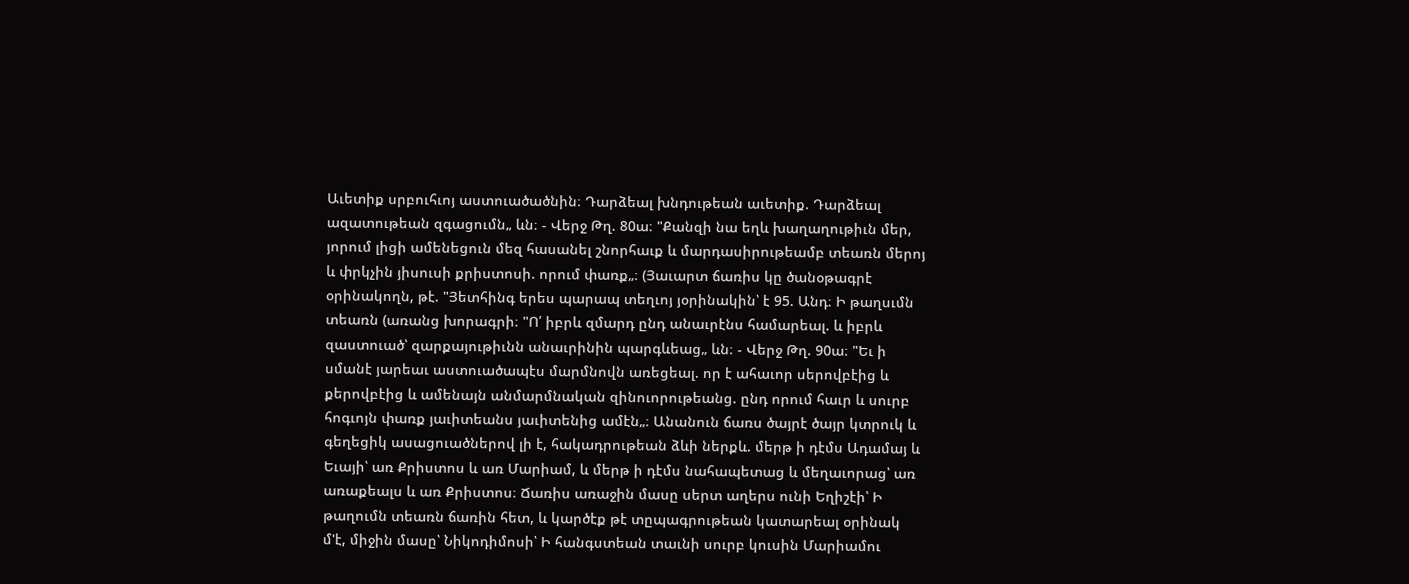Աւետիք սրբուհւոյ աստուածածնին։ Դարձեալ խնդութեան աւետիք. Դարձեալ ազատութեան զգացումն„ ևն։ - Վերջ Թղ. 80ա։ "Քանզի նա եղև խաղաղութիւն մեր, յորում լիցի ամենեցուն մեզ հասանել շնորհաւք և մարդասիրութեամբ տեառն մերոյ և փրկչին յիսուսի քրիստոսի. որում փառք„։ (Յաւարտ ճառիս կը ծանօթագրէ օրինակողն, թէ. "Յետհինգ երես պարապ տեղւոյ յօրինակին՝ է 95. Անդ։ Ի թաղսւմն տեառն (առանց խորագրի։ "Ո՛ իբրև զմարդ ընդ անաւրէնս համարեալ. և իբրև զաստուած՝ զարքայութիւնն անաւրինին պարգևեաց„ ևն։ - Վերջ Թղ. 90ա։ "Եւ ի սմանէ յարեաւ աստուածապէս մարմնովն առեցեալ. որ է ահաւոր սերովբէից և քերովբէից և ամենայն անմարմնական զինուորութեանց. ընդ որում հաւր և սուրբ հոգւոյն փառք յաւիտեանս յաւիտենից ամէն„։ Անանուն ճառս ծայրէ ծայր կտրուկ և գեղեցիկ ասացուածներով լի է, հակադրութեան ձևի ներքև. մերթ ի դէմս Ադամայ և Եւայի՝ առ Քրիստոս և առ Մարիամ, և մերթ ի դէմս նահապետաց և մեղաւորաց՝ առ առաքեալս և առ Քրիստոս։ Ճառիս առաջին մասը սերտ աղերս ունի Եղիշէի՝ Ի թաղումն տեառն ճառին հետ, և կարծէք թէ տըպագրութեան կատարեալ օրինակ մ'է, միջին մասը՝ Նիկոդիմոսի՝ Ի հանգստեան տաւնի սուրբ կուսին Մարիամու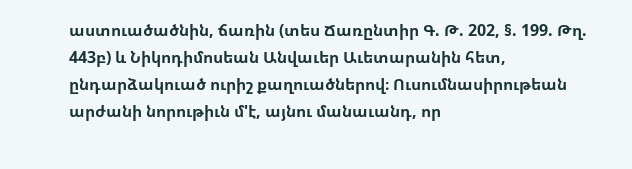աստուածածնին, ճառին (տես Ճառընտիր Գ. Թ. 202, §. 199. Թղ. 443բ) և Նիկոդիմոսեան Անվաւեր Աւետարանին հետ, ընդարձակուած ուրիշ քաղուածներով։ Ուսումնասիրութեան արժանի նորութիւն մ'է, այնու մանաւանդ, որ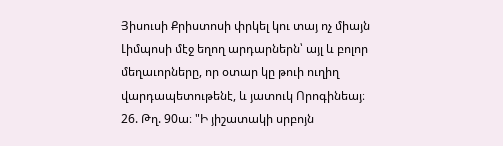Յիսուսի Քրիստոսի փրկել կու տայ ոչ միայն Լիմպոսի մէջ եղող արդարներն՝ այլ և բոլոր մեղաւորները, որ օտար կը թուի ուղիղ վարդապետութենէ, և յատուկ Որոգինեայ։ 26. Թղ. 90ա։ "Ի յիշատակի սրբոյն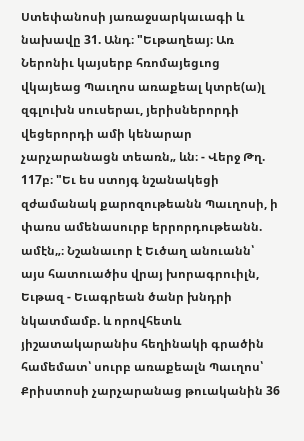Ստեփանոսի յառաջսարկաւագի և նախավը 31. Անդ։ "Եւթաղեայ։ Առ Ներոնիւ կայսերբ հռոմայեցւոց վկայեաց Պաւղոս առաքեալ կտրե(ա)լ զգլուխն սուսերաւ, յերիսներորդի վեցերորդի ամի կենարար չարչարանացն տեառն„ ևն։ - Վերջ Թղ. 117բ։ "Եւ ես ստոյգ նշանակեցի զժամանակ քարոզութեանն Պաւղոսի, ի փառս ամենասուրբ երրորդութեանն. ամէն„։ Նշանաւոր է Եւծաղ անուանն՝ այս հատուածիս վրայ խորագրուիլն, Եւթազ - Եւագրեան ծանր խնդրի նկատմամբ. և որովհետև յիշատակարանիս հեղինակի գրածին համեմատ՝ սուրբ առաքեալն Պաւղոս՝ Քրիստոսի չարչարանաց թուականին 36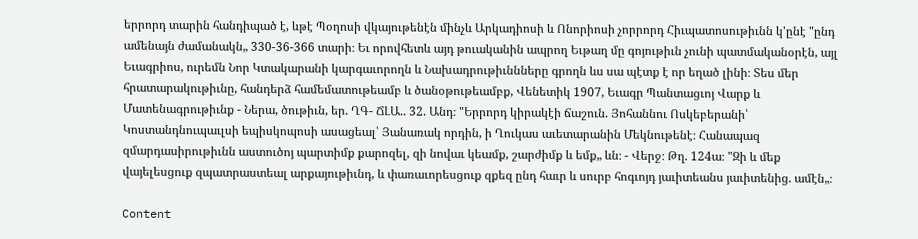երրորդ տարին հանդիպած է, ևթէ Պօղոսի վկայութենէն մինչև Արկադիոսի և Ոնորիոսի չորրորդ Հիւպատոսութիւնն կ'ընէ "ընդ ամենայն ժամանակն„ 330-36-366 տարի։ Եւ որովհետև այդ թուականին ապրող Եւթաղ մը գոյութիւն չունի պատմականօրէն, այլ Եւագրիոս, ուրեմն Նոր Կտակարանի կարգաւորողն և Նախադրութիւննները գրողն ևս սա պէտք է որ եղած լինի։ Տես մեր հրատարակութիւնը, հանդերձ համեմատութեամբ և ծանօթութեամբք, Վենետիկ 1907, Եւագր Պանտացւոյ Վարք և Մատենագրութիւնք - Ներա, ծութիւն, եր. ՂԳ- ՃԼԱ.. 32. Անդ։ "Երրորդ կիրակէի ճաշուն. Յոհաննու Ոսկեբերանի՝ Կոստանդնուպաւլսի եպիսկոպոսի ասացեալ՝ Յանառակ որդին, ի Ղուկաս աւետարանին Մեկնութենէ։ Հանապազ զմարդասիրութիւնն աստուծոյ պարտիմք քարոզել, զի նովաւ կեամք, շարժիմք և եմք„ ևն։ - Վերջ։ Թղ. 124ա։ "Զի և մեք վայելեսցուք զպատրաստեալ արքայութիւնդ, և փառաւորեսցուք զքեզ ընդ հաւր և սուրբ հոգւոյդ յաւիտեանս յաւիտենից. ամէն„։

Content